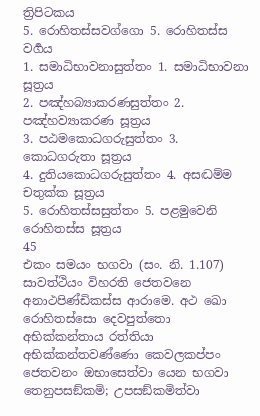ත්‍රිපිටකය
5. රොහිතස්සවග්ගො 5. රොහිතස්ස වර්‍ගය
1. සමාධිභාවනාසුත්තං 1. සමාධිභාවනා සූත්‍රය
2. පඤ්හබ්‍යාකරණසුත්තං 2. පඤ්හව්‍යාකරණ සූත්‍රය
3. පඨමකොධගරුසුත්තං 3. කොධගරුතා සූත්‍රය
4. දුතියකොධගරුසුත්තං 4. අසද්‍ධම්ම චතුක්ක සූත්‍රය
5. රොහිතස්සසුත්තං 5. පළමුවෙනි රොහිතස්ස සූත්‍රය
45
එකං සමයං භගවා (සං. නි. 1.107) සාවත්ථියං විහරති ජෙතවනෙ අනාථපිණ්ඩිකස්ස ආරාමෙ. අථ ඛො රොහිතස්සො දෙවපුත්තො අභික්කන්තාය රත්තියා අභික්කන්තවණ්ණො කෙවලකප්පං ජෙතවනං ඔභාසෙත්වා යෙන භගවා තෙනුපසඞ්කමි; උපසඞ්කමිත්වා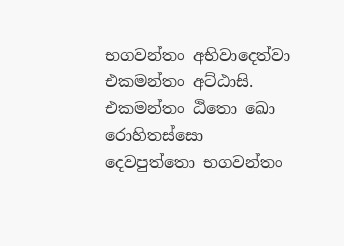භගවන්තං අභිවාදෙත්වා එකමන්තං අට්ඨාසි. එකමන්තං ඨිතො ඛො රොහිතස්සො දෙවපුත්තො භගවන්තං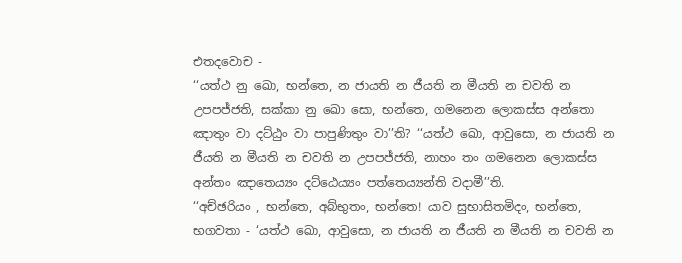එතදවොච -
‘‘යත්ථ නු ඛො, භන්තෙ, න ජායති න ජීයති න මීයති න චවති න උපපජ්ජති, සක්කා නු ඛො සො, භන්තෙ, ගමනෙන ලොකස්ස අන්තො ඤාතුං වා දට්ඨුං වා පාපුණිතුං වා’’ති? ‘‘යත්ථ ඛො, ආවුසො, න ජායති න ජීයති න මීයති න චවති න උපපජ්ජති, නාහං තං ගමනෙන ලොකස්ස අන්තං ඤාතෙය්‍යං දට්ඨෙය්‍යං පත්තෙය්‍යන්ති වදාමී’’ති.
‘‘අච්ඡරියං , භන්තෙ, අබ්භුතං, භන්තෙ! යාව සුභාසිතමිදං, භන්තෙ, භගවතා - ‘යත්ථ ඛො, ආවුසො, න ජායති න ජීයති න මීයති න චවති න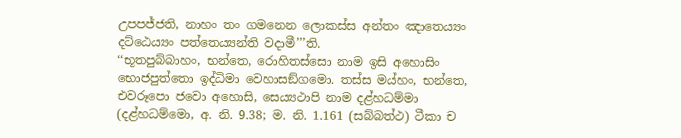උපපජ්ජති, නාහං තං ගමනෙන ලොකස්ස අන්තං ඤාතෙය්‍යං දට්ඨෙය්‍යං පත්තෙය්‍යන්ති වදාමී’’’ති.
‘‘භූතපුබ්බාහං, භන්තෙ, රොහිතස්සො නාම ඉසි අහොසිං භොජපුත්තො ඉද්ධිමා වෙහාසඞ්ගමො. තස්ස මය්හං, භන්තෙ, එවරූපො ජවො අහොසි, සෙය්‍යථාපි නාම දළ්හධම්මා (දළ්හධම්මො, අ. නි. 9.38; ම. නි. 1.161 (සබ්බත්ථ) ටීකා ච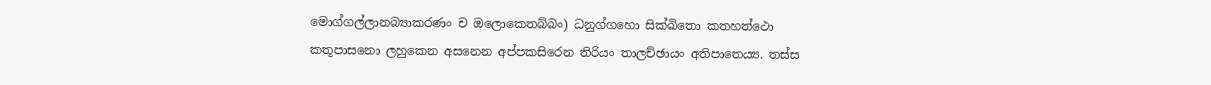මොග්ගල්ලානබ්‍යාකරණං ච ඔලොකෙතබ්බං) ධනුග්ගහො සික්ඛිතො කතහත්ථො කතූපාසනො ලහුකෙන අසනෙන අප්පකසිරෙන තිරියං තාලච්ඡායං අතිපාතෙය්‍ය. තස්ස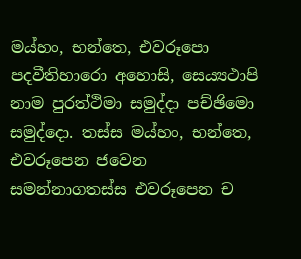මය්හං, භන්තෙ, එවරූපො පදවීතිහාරො අහොසි, සෙය්‍යථාපි නාම පුරත්ථිමා සමුද්දා පච්ඡිමො සමුද්දො. තස්ස මය්හං, භන්තෙ, එවරූපෙන ජවෙන සමන්නාගතස්ස එවරූපෙන ච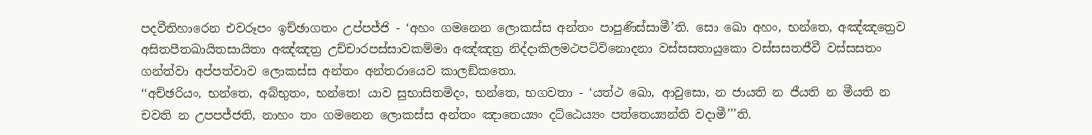පදවීතිහාරෙන එවරූපං ඉච්ඡාගතං උප්පජ්ජි - ‘අහං ගමනෙන ලොකස්ස අන්තං පාපුණිස්සාමී’ති. සො ඛො අහං, භන්තෙ, අඤ්ඤත්‍රෙව අසිතපීතඛායිතසායිතා අඤ්ඤත්‍ර උච්චාරපස්සාවකම්මා අඤ්ඤත්‍ර නිද්දාකිලමථපටිවිනොදනා වස්සසතායුකො වස්සසතජීවී වස්සසතං ගන්ත්වා අප්පත්වාව ලොකස්ස අන්තං අන්තරායෙව කාලඞ්කතො.
‘‘අච්ඡරියං, භන්තෙ, අබ්භුතං, භන්තෙ! යාව සුභාසිතමිදං, භන්තෙ, භගවතා - ‘යත්ථ ඛො, ආවුසො, න ජායති න ජීයති න මීයති න චවති න උපපජ්ජති, නාහං තං ගමනෙන ලොකස්ස අන්තං ඤාතෙය්‍යං දට්ඨෙය්‍යං පත්තෙය්‍යන්ති වදාමී’’’ති.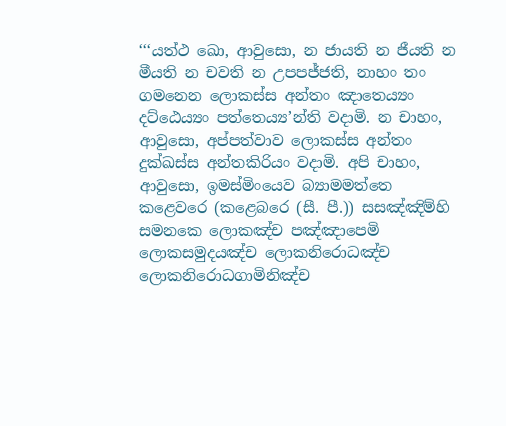‘‘‘යත්ථ ඛො, ආවුසො, න ජායති න ජීයති න මීයති න චවති න උපපජ්ජති, නාහං තං ගමනෙන ලොකස්ස අන්තං ඤාතෙය්‍යං දට්ඨෙය්‍යං පත්තෙය්‍ය’න්ති වදාමි. න චාහං, ආවුසො, අප්පත්වාව ලොකස්ස අන්තං දුක්ඛස්ස අන්තකිරියං වදාමි. අපි චාහං, ආවුසො, ඉමස්මිංයෙව බ්‍යාමමත්තෙ කළෙවරෙ (කළෙබරෙ (සී. පී.)) සසඤ්ඤිම්හි සමනකෙ ලොකඤ්ච පඤ්ඤාපෙමි ලොකසමුදයඤ්ච ලොකනිරොධඤ්ච ලොකනිරොධගාමිනිඤ්ච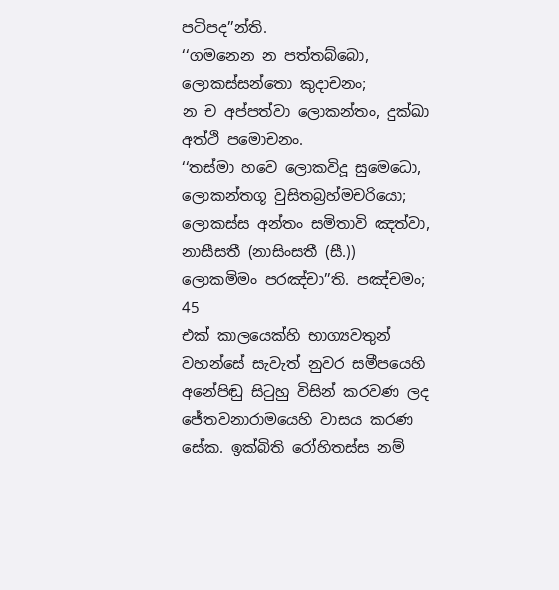පටිපද’’න්ති.
‘‘ගමනෙන න පත්තබ්බො, ලොකස්සන්තො කුදාචනං;
න ච අප්පත්වා ලොකන්තං, දුක්ඛා අත්ථි පමොචනං.
‘‘තස්මා හවෙ ලොකවිදූ සුමෙධො,
ලොකන්තගූ වුසිතබ්‍රහ්මචරියො;
ලොකස්ස අන්තං සමිතාවි ඤත්වා,
නාසීසතී (නාසිංසතී (සී.)) ලොකමිමං පරඤ්චා’’ති. පඤ්චමං;
45
එක් කාලයෙක්හි භාග්‍යවතුන් වහන්සේ සැවැත් නුවර සමීපයෙහි අනේපිඬු සිටුහු විසින් කරවණ ලද ජේතවනාරාමයෙහි වාසය කරණ සේක. ඉක්බිති රෝහිතස්ස නම්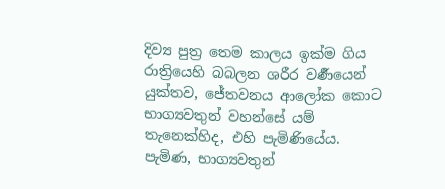දිව්‍ය පුත්‍ර තෙම කාලය ඉක්ම ගිය රාත්‍රියෙහි බබලන ශරීර වර්‍ණයෙන් යුක්තව, ජේතවනය ආලෝක කොට භාග්‍යවතුන් වහන්සේ යම් තැනෙක්හිද, එහි පැමිණියේය. පැමිණ, භාග්‍යවතුන්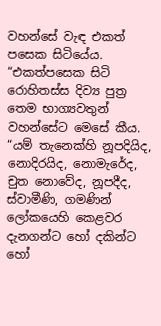වහන්සේ වැඳ එකත් පසෙක සිටියේය.
“එකත්පසෙක සිටි රොහිතස්ස දිව්‍ය පුත්‍ර තෙම භාග්‍යවතුන් වහන්සේට මෙසේ කීය. “යම් තැනෙක්හි නූපදියිද, නොදිරයිද, නොමැරේද, චුත නොවේද, නූපදීද, ස්වාමීණි, ගමණින් ලෝකයෙහි කෙළවර දැනගන්ට හෝ දකින්ට හෝ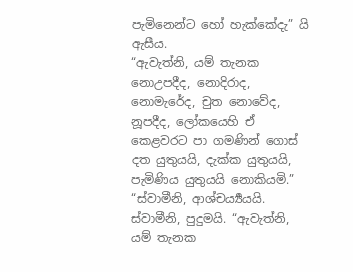පැමිනෙන්ට හෝ හැක්කේදැ” යි ඇසීය.
“ඇවැත්නි, යම් තැනක නොඋපදීද, නොදිරාද, නොමැරේද, චුත නොවේද, නූපදීද, ලෝකයෙහි ඒ කෙළවරට පා ගමණින් ගොස් දත යුතුයයි, දැක්ක යුතුයයි, පැමිණිය යුතුයයි නොකියමි.”
“ස්වාමීනි, ආශ්චර්‍ය්‍යයයි. ස්වාමීනි, පුදුමයි. “ඇවැත්නි, යම් තැනක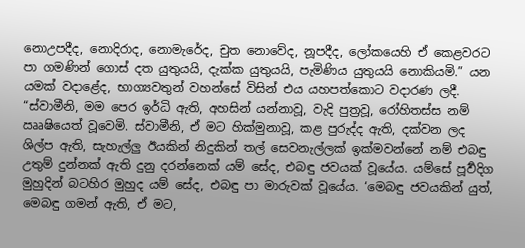නොඋපදීද, නොදිරාද, නොමැරේද, චුත නොවේද, නූපදීද, ලෝකයෙහි ඒ කෙළවරට පා ගමණින් ගොස් දත යුතුයයි, දැක්ක යුතුයයි, පැමිණිය යුතුයයි නොකියමි.” යන යමක් වදාළේද, භාග්‍යවතුන් වහන්සේ විසින් එය යහපත්කොට වදාරණ ලදී.
“ස්වාමීනි, මම පෙර ඉර්ධි ඇති, අහසින් යන්නාවූ, වැදි පුත්‍රවූ, රෝහිතස්ස නම් ඎෂියෙත් වූවෙමි. ස්වාමීනි, ඒ මට හික්මුනාවූ, කළ පුරුද්ද ඇති, දක්වන ලද ශිල්ප ඇති, සැහැල්ලු ඊයකින් නිදුකින් තල් සෙවනැල්ලක් ඉක්මවන්නේ නම් එබඳු උතුම් දුන්නක් ඇති දුනු දරන්නෙක් යම් සේද, එබඳු ජවයක් වූයේය. යම්සේ පූර්‍වදිග මුහුදින් බටහිර මුහුද යම් සේද, එබඳු පා මාරුවක් වූයේය. ‘මෙබඳු ජවයකින් යුත්, මෙබඳු ගමන් ඇති, ඒ මට,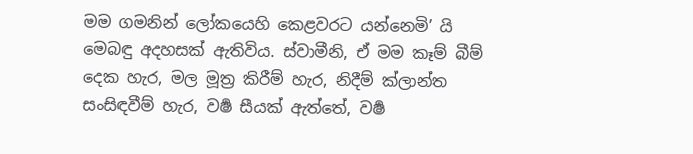මම ගමනින් ලෝකයෙහි කෙළවරට යන්නෙමි’ යි මෙබඳු අදහසක් ඇතිවිය. ස්වාමීනි, ඒ මම කෑම් බීම් දෙක හැර, මල මූත්‍ර කිරීම් හැර, නිදීම් ක්ලාන්ත සංසිඳවීම් හැර, වර්‍ෂ සීයක් ඇත්තේ, වර්‍ෂ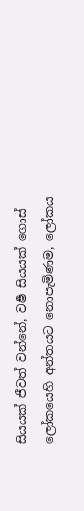සියයක් ජීවත් වන්නේ, වර්‍ෂ සියයක් ගොස් ලෝකයෙහි අන්තයට නොපැමිණම, ලෝකය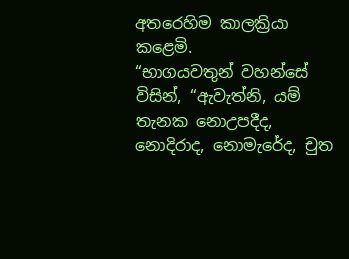අතරෙහිම කාලක්‍රියා කළෙමි.
“භාගයවතුන් වහන්සේ විසින්, “ඇවැත්නි, යම් තැනක නොඋපදීද, නොදිරාද, නොමැරේද, චුත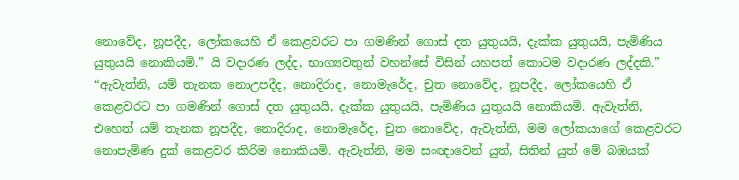නොවේද, නූපදීද, ලෝකයෙහි ඒ කෙළවරට පා ගමණින් ගොස් දත යුතුයයි, දැක්ක යුතුයයි, පැමිණිය යුතුයයි නොකියමි.” යි වදාරණ ලද්ද, භාග්‍යවතුන් වහන්සේ විසින් යහපත් කොටම වදාරණ ලද්දකි.”
“ඇවැත්නි, යම් තැනක නොඋපදීද, නොදිරාද, නොමැරේද, චුත නොවේද, නූපදීද, ලෝකයෙහි ඒ කෙළවරට පා ගමණින් ගොස් දත යුතුයයි, දැක්ක යුතුයයි, පැමිණිය යුතුයයි නොකියමි. ඇවැත්නි, එහෙත් යම් තැනක නූපදීද, නොදිරාද, නොමැරේද, චුත නොවේද, ඇවැත්නි, මම ලෝකයාගේ කෙළවරට නොපැමිණ දුක් කෙළවර කිරිම නොකියමි. ඇවැත්නි, මම සංඥාවෙන් යුත්, සිතින් යුත් මේ බඹයක්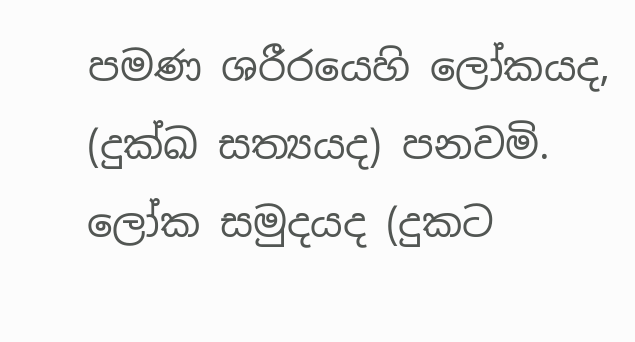පමණ ශරීරයෙහි ලෝකයද, (දුක්ඛ සත්‍යයද) පනවමි. ලෝක සමුදයද (දුකට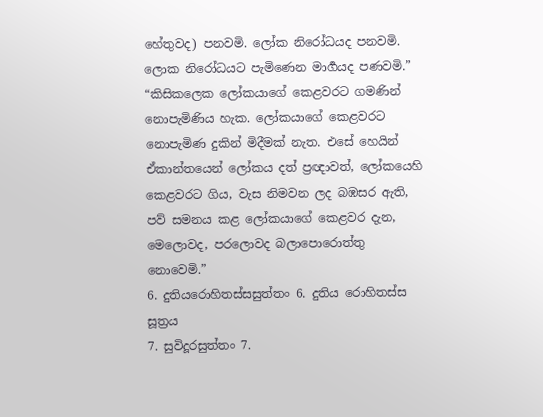හේතුවද) පනවමි. ලෝක නිරෝධයද පනවමි. ලොක නිරෝධයට පැමිණෙන මාර්‍ගයද පණවමි.”
“කිසිකලෙක ලෝකයාගේ කෙළවරට ගමණින් නොපැමිණිය හැක. ලෝකයාගේ කෙළවරට නොපැමිණ දුකින් මිදීමක් නැත. එසේ හෙයින් ඒකාන්තයෙන් ලෝකය දත් ප්‍රඥාවත්, ලෝකයෙහි කෙළවරට ගිය, වැස නිමවන ලද බඹසර ඇති, පව් සමනය කළ ලෝකයාගේ කෙළවර දැන, මෙලොවද, පරලොවද බලාපොරොත්තු නොවෙමි.”
6. දුතියරොහිතස්සසුත්තං 6. දුතිය රොහිතස්ස සූත්‍රය
7. සුවිදූරසුත්තං 7.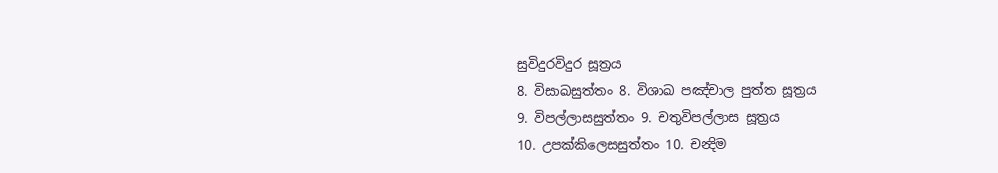සුවිදුරවිදුර සූත්‍රය
8. විසාඛසුත්තං 8. විශාඛ පඤ්චාල පුත්ත සූත්‍රය
9. විපල්ලාසසුත්තං 9. චතුවිපල්ලාස සූත්‍රය
10. උපක්කිලෙසසුත්තං 10. චන්‍දිම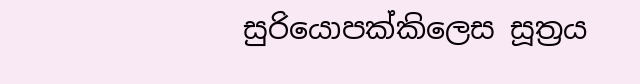සුරියොපක්කිලෙස සූත්‍රය